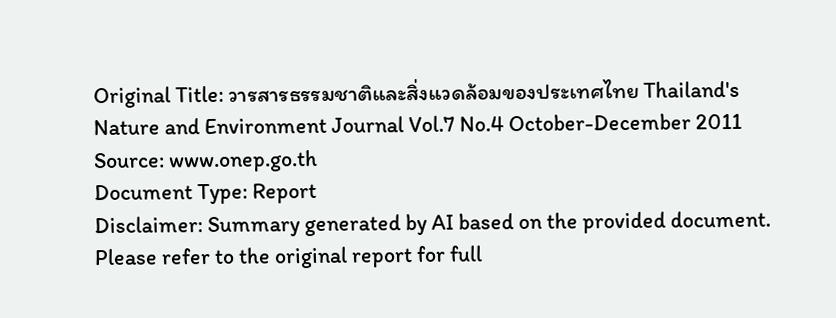Original Title: วารสารธรรมชาติและสิ่งแวดล้อมของประเทศไทย Thailand's Nature and Environment Journal Vol.7 No.4 October-December 2011
Source: www.onep.go.th
Document Type: Report
Disclaimer: Summary generated by AI based on the provided document. Please refer to the original report for full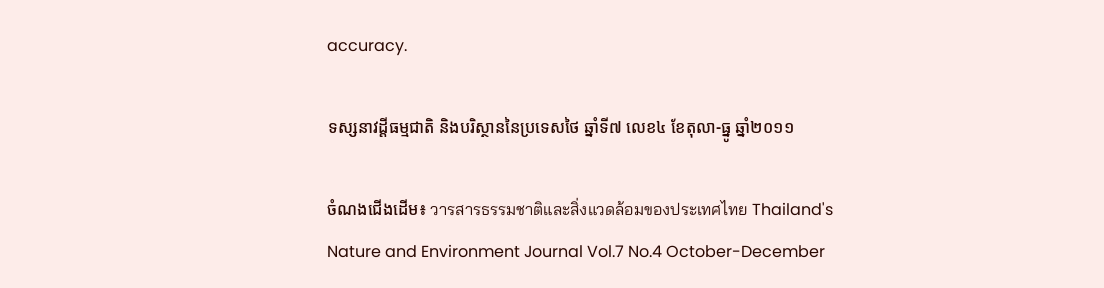accuracy.

ទស្សនាវដ្ដីធម្មជាតិ និងបរិស្ថាននៃប្រទេសថៃ ឆ្នាំទី៧ លេខ៤ ខែតុលា-ធ្នូ ឆ្នាំ២០១១

ចំណងជើងដើម៖ วารสารธรรมชาติและสิ่งแวดล้อมของประเทศไทย Thailand's Nature and Environment Journal Vol.7 No.4 October-December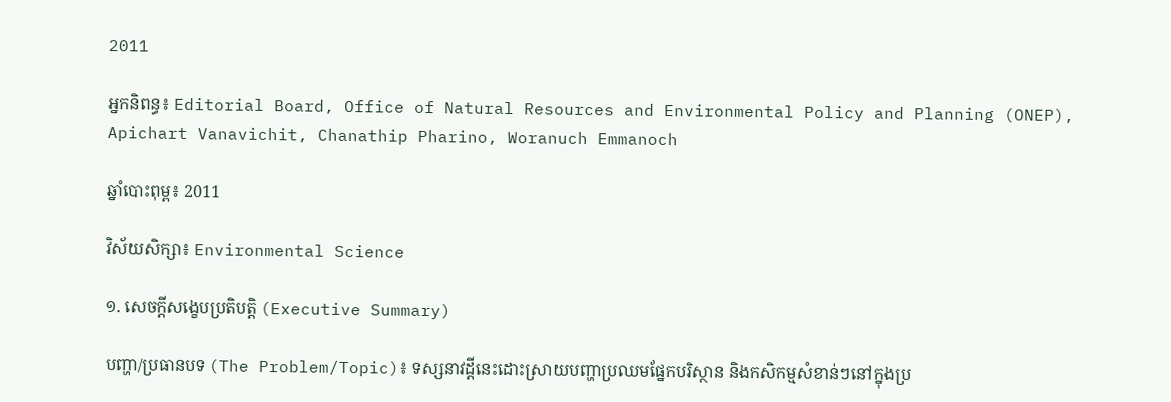2011

អ្នកនិពន្ធ៖ Editorial Board, Office of Natural Resources and Environmental Policy and Planning (ONEP), Apichart Vanavichit, Chanathip Pharino, Woranuch Emmanoch

ឆ្នាំបោះពុម្ព៖ 2011

វិស័យសិក្សា៖ Environmental Science

១. សេចក្តីសង្ខេបប្រតិបត្តិ (Executive Summary)

បញ្ហា/ប្រធានបទ (The Problem/Topic)៖ ទស្សនាវដ្តីនេះដោះស្រាយបញ្ហាប្រឈមផ្នែកបរិស្ថាន និងកសិកម្មសំខាន់ៗនៅក្នុងប្រ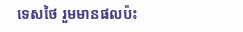ទេសថៃ រួមមានផលប៉ះ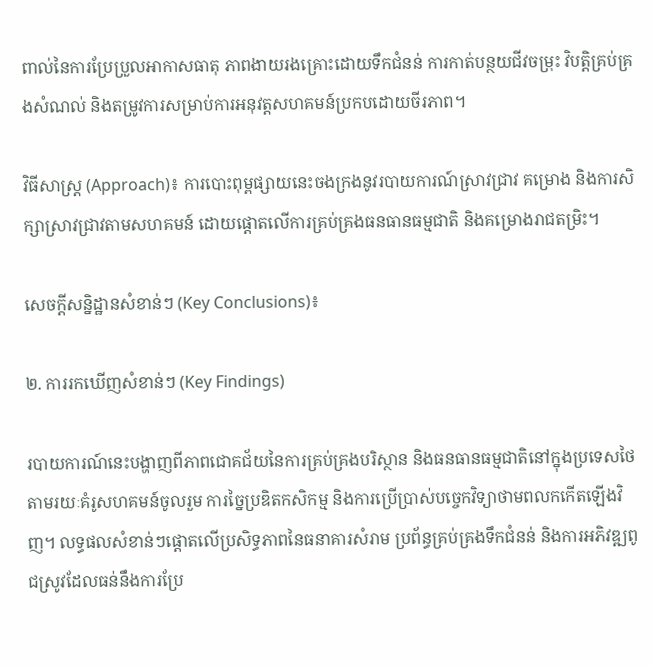ពាល់នៃការប្រែប្រួលអាកាសធាតុ ភាពងាយរងគ្រោះដោយទឹកជំនន់ ការកាត់បន្ថយជីវចម្រុះ វិបត្តិគ្រប់គ្រងសំណល់ និងតម្រូវការសម្រាប់ការអនុវត្តសហគមន៍ប្រកបដោយចីរភាព។

វិធីសាស្ត្រ (Approach)៖ ការបោះពុម្ពផ្សាយនេះចងក្រងនូវរបាយការណ៍ស្រាវជ្រាវ គម្រោង និងការសិក្សាស្រាវជ្រាវតាមសហគមន៍ ដោយផ្តោតលើការគ្រប់គ្រងធនធានធម្មជាតិ និងគម្រោងរាជតម្រិះ។

សេចក្តីសន្និដ្ឋានសំខាន់ៗ (Key Conclusions)៖

២. ការរកឃើញសំខាន់ៗ (Key Findings)

របាយការណ៍នេះបង្ហាញពីភាពជោគជ័យនៃការគ្រប់គ្រងបរិស្ថាន និងធនធានធម្មជាតិនៅក្នុងប្រទេសថៃ តាមរយៈគំរូសហគមន៍ចូលរួម ការច្នៃប្រឌិតកសិកម្ម និងការប្រើប្រាស់បច្ចេកវិទ្យាថាមពលកកើតឡើងវិញ។ លទ្ធផលសំខាន់ៗផ្តោតលើប្រសិទ្ធភាពនៃធនាគារសំរាម ប្រព័ន្ធគ្រប់គ្រងទឹកជំនន់ និងការអភិវឌ្ឍពូជស្រូវដែលធន់នឹងការប្រែ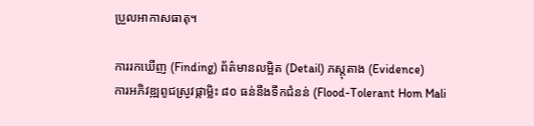ប្រួលអាកាសធាតុ។

ការរកឃើញ (Finding) ព័ត៌មានលម្អិត (Detail) ភស្តុតាង (Evidence)
ការអភិវឌ្ឍពូជស្រូវផ្កាម្លិះ ៨០ ធន់នឹងទឹកជំនន់ (Flood-Tolerant Hom Mali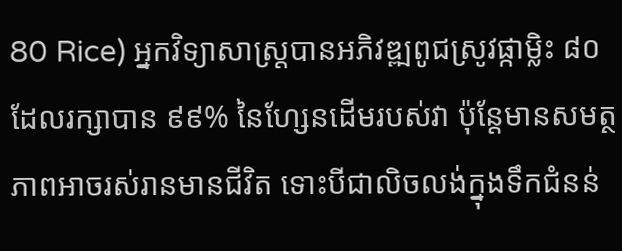80 Rice) អ្នកវិទ្យាសាស្ត្របានអភិវឌ្ឍពូជស្រូវផ្កាម្លិះ ៨០ ដែលរក្សាបាន ៩៩% នៃហ្សែនដើមរបស់វា ប៉ុន្តែមានសមត្ថភាពអាចរស់រានមានជីវិត ទោះបីជាលិចលង់ក្នុងទឹកជំនន់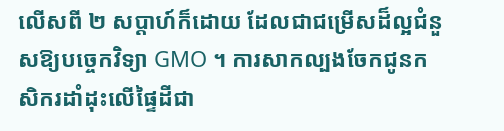លើសពី ២ សប្តាហ៍ក៏ដោយ ដែលជាជម្រើសដ៏ល្អជំនួសឱ្យបច្ចេកវិទ្យា GMO ។ ការសាកល្បងចែកជូនកសិករដាំដុះលើផ្ទៃដីជា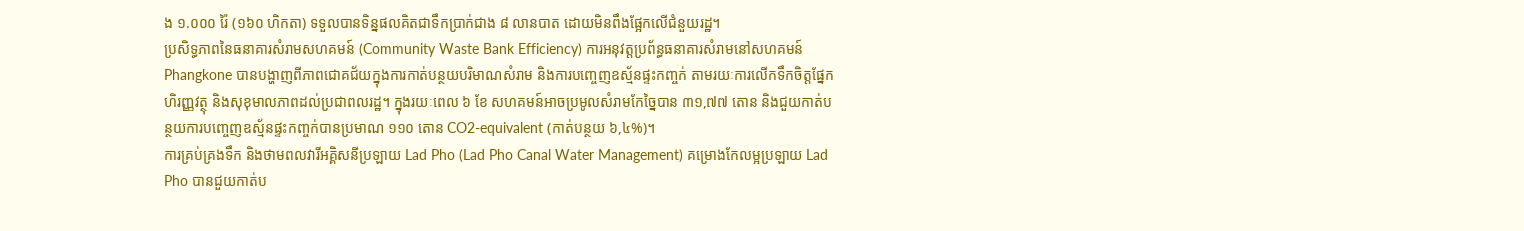ង ១.០០០ រ៉ៃ (១៦០ ហិកតា) ទទួលបានទិន្នផលគិតជាទឹកប្រាក់ជាង ៨ លានបាត ដោយមិនពឹងផ្អែកលើជំនួយរដ្ឋ។
ប្រសិទ្ធភាពនៃធនាគារសំរាមសហគមន៍ (Community Waste Bank Efficiency) ការអនុវត្តប្រព័ន្ធធនាគារសំរាមនៅសហគមន៍ Phangkone បានបង្ហាញពីភាពជោគជ័យក្នុងការកាត់បន្ថយបរិមាណសំរាម និងការបញ្ចេញឧស្ម័នផ្ទះកញ្ចក់ តាមរយៈការលើកទឹកចិត្តផ្នែកហិរញ្ញវត្ថុ និងសុខុមាលភាពដល់ប្រជាពលរដ្ឋ។ ក្នុងរយៈពេល ៦ ខែ សហគមន៍អាចប្រមូលសំរាមកែច្នៃបាន ៣១,៧៧ តោន និងជួយកាត់បន្ថយការបញ្ចេញឧស្ម័នផ្ទះកញ្ចក់បានប្រមាណ ១១០ តោន CO2-equivalent (កាត់បន្ថយ ៦,៤%)។
ការគ្រប់គ្រងទឹក និងថាមពលវារីអគ្គិសនីប្រឡាយ Lad Pho (Lad Pho Canal Water Management) គម្រោងកែលម្អប្រឡាយ Lad Pho បានជួយកាត់ប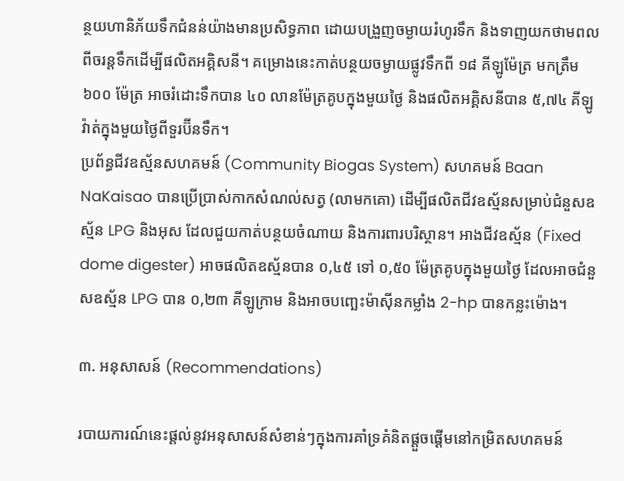ន្ថយហានិភ័យទឹកជំនន់យ៉ាងមានប្រសិទ្ធភាព ដោយបង្រួញចម្ងាយរំហូរទឹក និងទាញយកថាមពលពីចរន្តទឹកដើម្បីផលិតអគ្គិសនី។ គម្រោងនេះកាត់បន្ថយចម្ងាយផ្លូវទឹកពី ១៨ គីឡូម៉ែត្រ មកត្រឹម ៦០០ ម៉ែត្រ អាចរំដោះទឹកបាន ៤០ លានម៉ែត្រគូបក្នុងមួយថ្ងៃ និងផលិតអគ្គិសនីបាន ៥,៧៤ គីឡូវ៉ាត់ក្នុងមួយថ្ងៃពីទួរប៊ីនទឹក។
ប្រព័ន្ធជីវឧស្ម័នសហគមន៍ (Community Biogas System) សហគមន៍ Baan NaKaisao បានប្រើប្រាស់កាកសំណល់សត្វ (លាមកគោ) ដើម្បីផលិតជីវឧស្ម័នសម្រាប់ជំនួសឧស្ម័ន LPG និងអុស ដែលជួយកាត់បន្ថយចំណាយ និងការពារបរិស្ថាន។ អាងជីវឧស្ម័ន (Fixed dome digester) អាចផលិតឧស្ម័នបាន ០,៤៥ ទៅ ០,៥០ ម៉ែត្រគូបក្នុងមួយថ្ងៃ ដែលអាចជំនួសឧស្ម័ន LPG បាន ០,២៣ គីឡូក្រាម និងអាចបញ្ឆេះម៉ាស៊ីនកម្លាំង 2-hp បានកន្លះម៉ោង។

៣. អនុសាសន៍ (Recommendations)

របាយការណ៍នេះផ្តល់នូវអនុសាសន៍សំខាន់ៗក្នុងការគាំទ្រគំនិតផ្តួចផ្តើមនៅកម្រិតសហគមន៍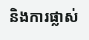និងការផ្លាស់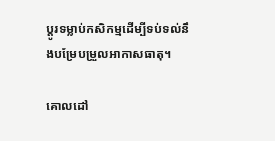ប្តូរទម្លាប់កសិកម្មដើម្បីទប់ទល់នឹងបម្រែបម្រួលអាកាសធាតុ។

គោលដៅ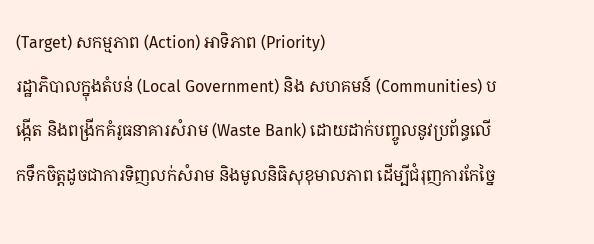(Target) សកម្មភាព (Action) អាទិភាព (Priority)
រដ្ឋាភិបាលក្នុងតំបន់ (Local Government) និង សហគមន៍ (Communities) បង្កើត និងពង្រីកគំរូធនាគារសំរាម (Waste Bank) ដោយដាក់បញ្ចូលនូវប្រព័ន្ធលើកទឹកចិត្តដូចជាការទិញលក់សំរាម និងមូលនិធិសុខុមាលភាព ដើម្បីជំរុញការកែច្នៃ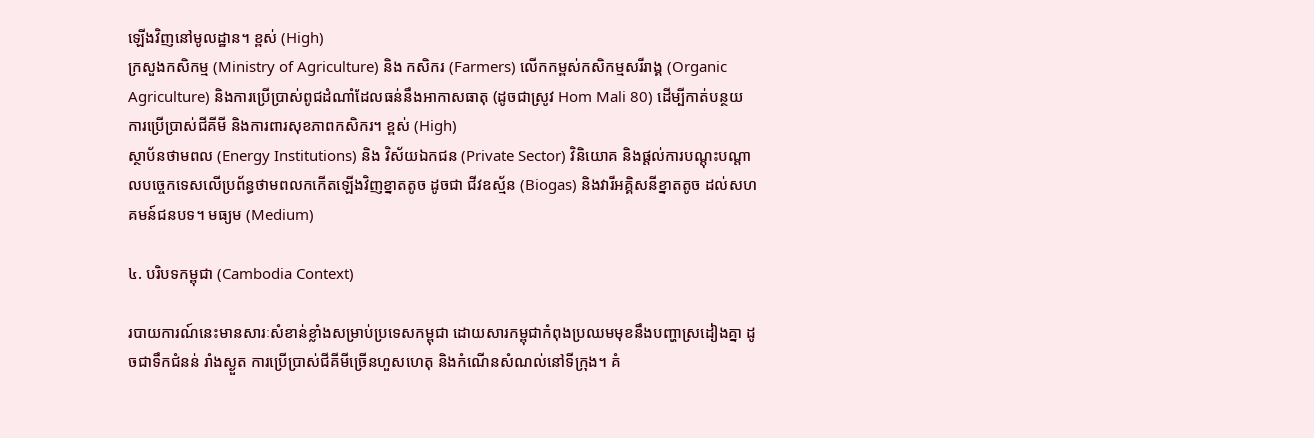ឡើងវិញនៅមូលដ្ឋាន។ ខ្ពស់ (High)
ក្រសួងកសិកម្ម (Ministry of Agriculture) និង កសិករ (Farmers) លើកកម្ពស់កសិកម្មសរីរាង្គ (Organic Agriculture) និងការប្រើប្រាស់ពូជដំណាំដែលធន់នឹងអាកាសធាតុ (ដូចជាស្រូវ Hom Mali 80) ដើម្បីកាត់បន្ថយការប្រើប្រាស់ជីគីមី និងការពារសុខភាពកសិករ។ ខ្ពស់ (High)
ស្ថាប័នថាមពល (Energy Institutions) និង វិស័យឯកជន (Private Sector) វិនិយោគ និងផ្តល់ការបណ្តុះបណ្តាលបច្ចេកទេសលើប្រព័ន្ធថាមពលកកើតឡើងវិញខ្នាតតូច ដូចជា ជីវឧស្ម័ន (Biogas) និងវារីអគ្គិសនីខ្នាតតូច ដល់សហគមន៍ជនបទ។ មធ្យម (Medium)

៤. បរិបទកម្ពុជា (Cambodia Context)

របាយការណ៍នេះមានសារៈសំខាន់ខ្លាំងសម្រាប់ប្រទេសកម្ពុជា ដោយសារកម្ពុជាកំពុងប្រឈមមុខនឹងបញ្ហាស្រដៀងគ្នា ដូចជាទឹកជំនន់ រាំងស្ងួត ការប្រើប្រាស់ជីគីមីច្រើនហួសហេតុ និងកំណើនសំណល់នៅទីក្រុង។ គំ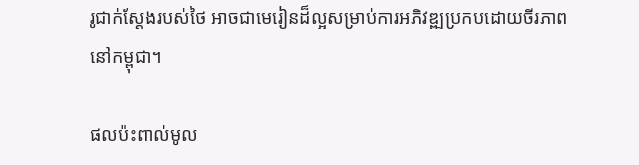រូជាក់ស្តែងរបស់ថៃ អាចជាមេរៀនដ៏ល្អសម្រាប់ការអភិវឌ្ឍប្រកបដោយចីរភាពនៅកម្ពុជា។

ផលប៉ះពាល់មូល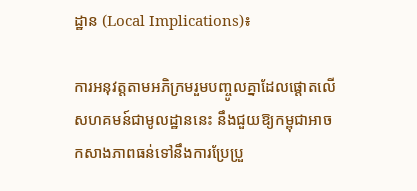ដ្ឋាន (Local Implications)៖

ការអនុវត្តតាមអភិក្រមរួមបញ្ចូលគ្នាដែលផ្តោតលើសហគមន៍ជាមូលដ្ឋាននេះ នឹងជួយឱ្យកម្ពុជាអាចកសាងភាពធន់ទៅនឹងការប្រែប្រួ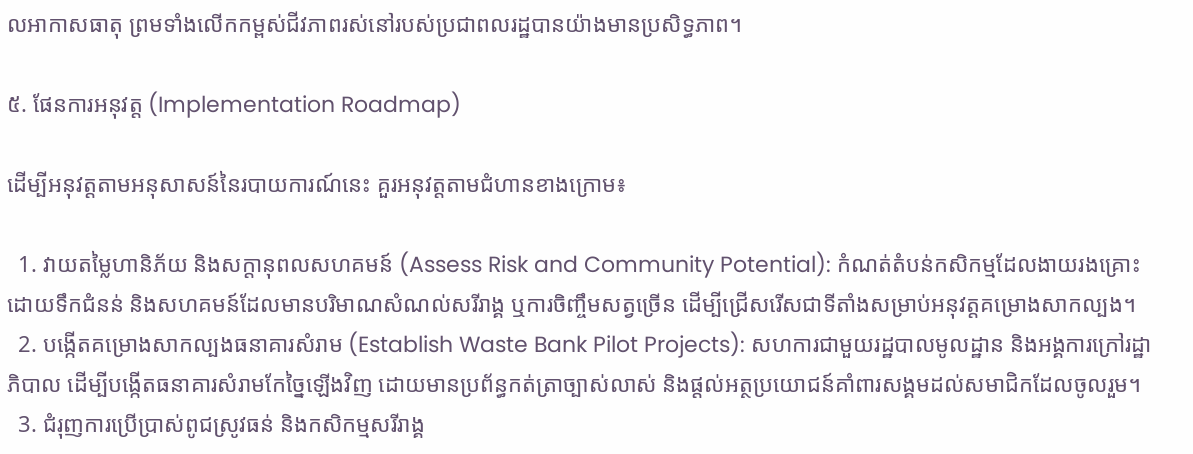លអាកាសធាតុ ព្រមទាំងលើកកម្ពស់ជីវភាពរស់នៅរបស់ប្រជាពលរដ្ឋបានយ៉ាងមានប្រសិទ្ធភាព។

៥. ផែនការអនុវត្ត (Implementation Roadmap)

ដើម្បីអនុវត្តតាមអនុសាសន៍នៃរបាយការណ៍នេះ គួរអនុវត្តតាមជំហានខាងក្រោម៖

  1. វាយតម្លៃហានិភ័យ និងសក្តានុពលសហគមន៍ (Assess Risk and Community Potential): កំណត់តំបន់កសិកម្មដែលងាយរងគ្រោះដោយទឹកជំនន់ និងសហគមន៍ដែលមានបរិមាណសំណល់សរីរាង្គ ឬការចិញ្ចឹមសត្វច្រើន ដើម្បីជ្រើសរើសជាទីតាំងសម្រាប់អនុវត្តគម្រោងសាកល្បង។
  2. បង្កើតគម្រោងសាកល្បងធនាគារសំរាម (Establish Waste Bank Pilot Projects): សហការជាមួយរដ្ឋបាលមូលដ្ឋាន និងអង្គការក្រៅរដ្ឋាភិបាល ដើម្បីបង្កើតធនាគារសំរាមកែច្នៃឡើងវិញ ដោយមានប្រព័ន្ធកត់ត្រាច្បាស់លាស់ និងផ្តល់អត្ថប្រយោជន៍គាំពារសង្គមដល់សមាជិកដែលចូលរួម។
  3. ជំរុញការប្រើប្រាស់ពូជស្រូវធន់ និងកសិកម្មសរីរាង្គ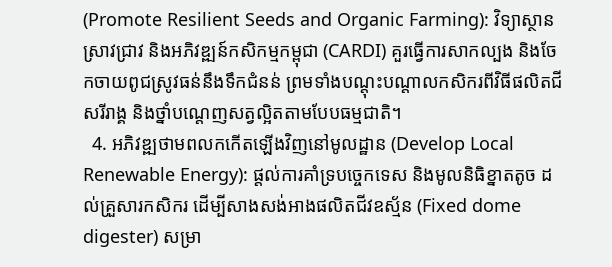(Promote Resilient Seeds and Organic Farming): វិទ្យាស្ថានស្រាវជ្រាវ និងអភិវឌ្ឍន៍កសិកម្មកម្ពុជា (CARDI) គួរធ្វើការសាកល្បង និងចែកចាយពូជស្រូវធន់នឹងទឹកជំនន់ ព្រមទាំងបណ្តុះបណ្តាលកសិករពីវិធីផលិតជីសរីរាង្គ និងថ្នាំបណ្តេញសត្វល្អិតតាមបែបធម្មជាតិ។
  4. អភិវឌ្ឍថាមពលកកើតឡើងវិញនៅមូលដ្ឋាន (Develop Local Renewable Energy): ផ្តល់ការគាំទ្របច្ចេកទេស និងមូលនិធិខ្នាតតូច ដល់គ្រួសារកសិករ ដើម្បីសាងសង់អាងផលិតជីវឧស្ម័ន (Fixed dome digester) សម្រា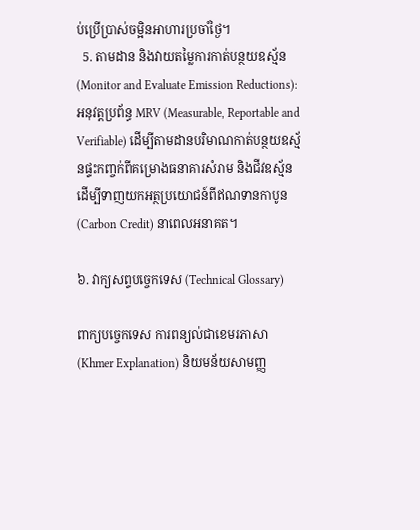ប់ប្រើប្រាស់ចម្អិនអាហារប្រចាំថ្ងៃ។
  5. តាមដាន និងវាយតម្លៃការកាត់បន្ថយឧស្ម័ន (Monitor and Evaluate Emission Reductions): អនុវត្តប្រព័ន្ធ MRV (Measurable, Reportable and Verifiable) ដើម្បីតាមដានបរិមាណកាត់បន្ថយឧស្ម័នផ្ទះកញ្ចក់ពីគម្រោងធនាគារសំរាម និងជីវឧស្ម័ន ដើម្បីទាញយកអត្ថប្រយោជន៍ពីឥណទានកាបូន (Carbon Credit) នាពេលអនាគត។

៦. វាក្យសព្ទបច្ចេកទេស (Technical Glossary)

ពាក្យបច្ចេកទេស ការពន្យល់ជាខេមរភាសា (Khmer Explanation) និយមន័យសាមញ្ញ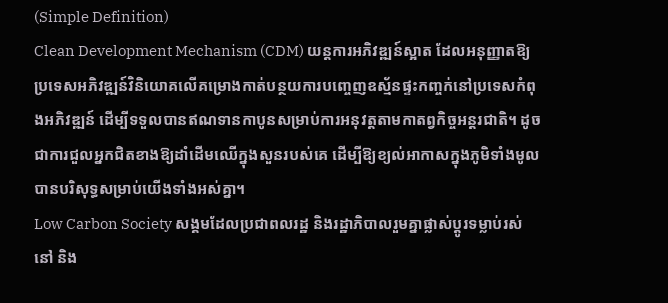(Simple Definition)
Clean Development Mechanism (CDM) យន្តការអភិវឌ្ឍន៍ស្អាត ដែលអនុញ្ញាតឱ្យប្រទេសអភិវឌ្ឍន៍វិនិយោគលើគម្រោងកាត់បន្ថយការបញ្ចេញឧស្ម័នផ្ទះកញ្ចក់នៅប្រទេសកំពុងអភិវឌ្ឍន៍ ដើម្បីទទួលបានឥណទានកាបូនសម្រាប់ការអនុវត្តតាមកាតព្វកិច្ចអន្តរជាតិ។ ដូចជាការជួលអ្នកជិតខាងឱ្យដាំដើមឈើក្នុងសួនរបស់គេ ដើម្បីឱ្យខ្យល់អាកាសក្នុងភូមិទាំងមូលបានបរិសុទ្ធសម្រាប់យើងទាំងអស់គ្នា។
Low Carbon Society សង្គមដែលប្រជាពលរដ្ឋ និងរដ្ឋាភិបាលរួមគ្នាផ្លាស់ប្តូរទម្លាប់រស់នៅ និង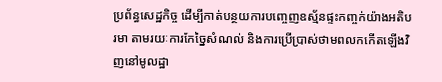ប្រព័ន្ធសេដ្ឋកិច្ច ដើម្បីកាត់បន្ថយការបញ្ចេញឧស្ម័នផ្ទះកញ្ចក់យ៉ាងអតិបរមា តាមរយៈការកែច្នៃសំណល់ និងការប្រើប្រាស់ថាមពលកកើតឡើងវិញនៅមូលដ្ឋា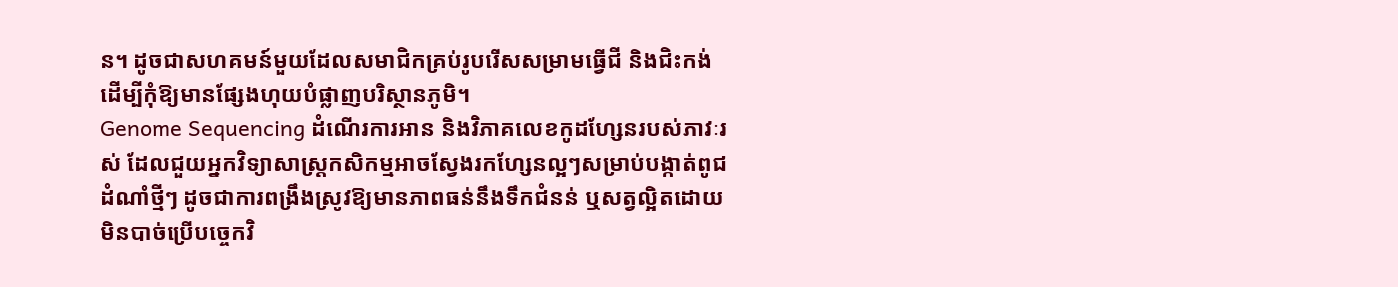ន។ ដូចជាសហគមន៍មួយដែលសមាជិកគ្រប់រូបរើសសម្រាមធ្វើជី និងជិះកង់ ដើម្បីកុំឱ្យមានផ្សែងហុយបំផ្លាញបរិស្ថានភូមិ។
Genome Sequencing ដំណើរការអាន និងវិភាគលេខកូដហ្សែនរបស់ភាវៈរស់ ដែលជួយអ្នកវិទ្យាសាស្ត្រកសិកម្មអាចស្វែងរកហ្សែនល្អៗសម្រាប់បង្កាត់ពូជដំណាំថ្មីៗ ដូចជាការពង្រឹងស្រូវឱ្យមានភាពធន់នឹងទឹកជំនន់ ឬសត្វល្អិតដោយមិនបាច់ប្រើបច្ចេកវិ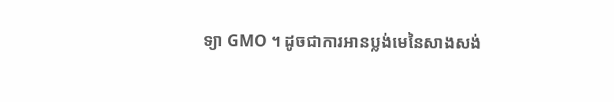ទ្យា GMO ។ ដូចជាការអានប្លង់មេនៃសាងសង់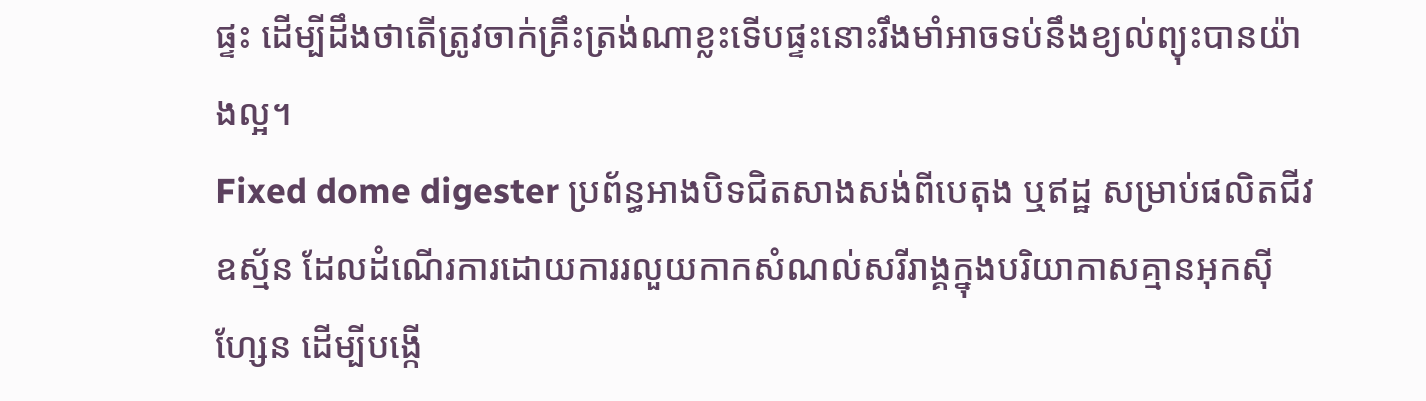ផ្ទះ ដើម្បីដឹងថាតើត្រូវចាក់គ្រឹះត្រង់ណាខ្លះទើបផ្ទះនោះរឹងមាំអាចទប់នឹងខ្យល់ព្យុះបានយ៉ាងល្អ។
Fixed dome digester ប្រព័ន្ធអាងបិទជិតសាងសង់ពីបេតុង ឬឥដ្ឋ សម្រាប់ផលិតជីវឧស្ម័ន ដែលដំណើរការដោយការរលួយកាកសំណល់សរីរាង្គក្នុងបរិយាកាសគ្មានអុកស៊ីហ្សែន ដើម្បីបង្កើ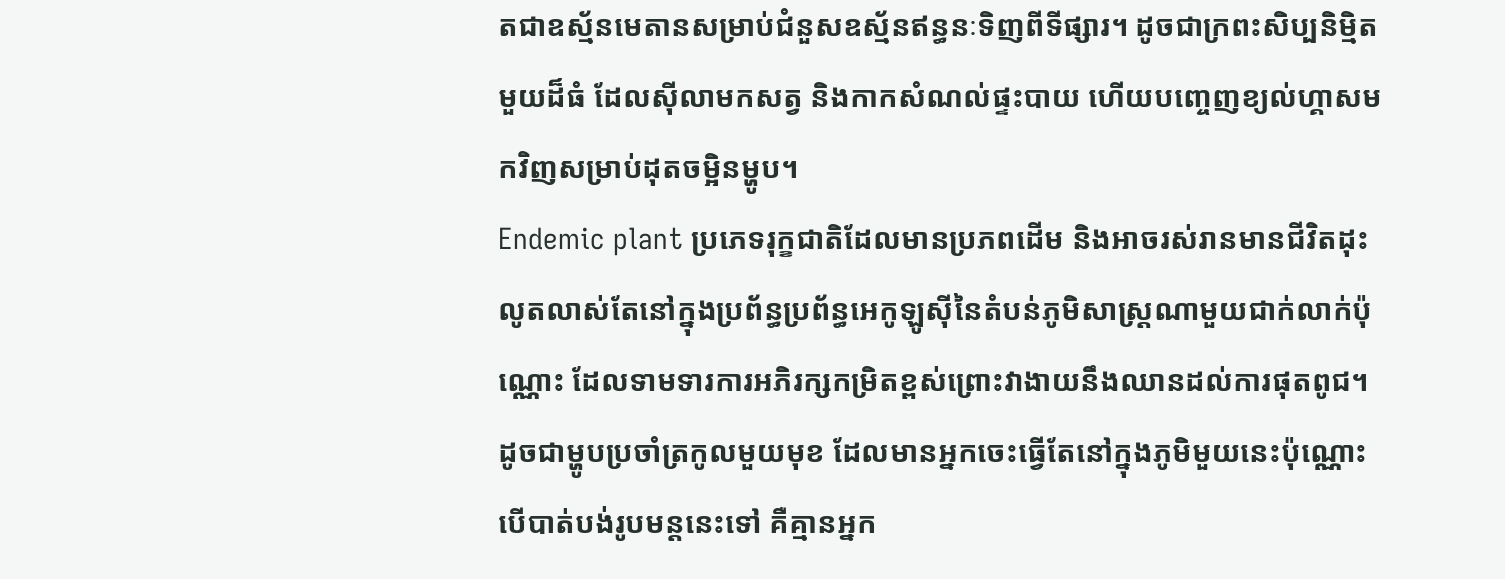តជាឧស្ម័នមេតានសម្រាប់ជំនួសឧស្ម័នឥន្ធនៈទិញពីទីផ្សារ។ ដូចជាក្រពះសិប្បនិម្មិតមួយដ៏ធំ ដែលស៊ីលាមកសត្វ និងកាកសំណល់ផ្ទះបាយ ហើយបញ្ចេញខ្យល់ហ្គាសមកវិញសម្រាប់ដុតចម្អិនម្ហូប។
Endemic plant ប្រភេទរុក្ខជាតិដែលមានប្រភពដើម និងអាចរស់រានមានជីវិតដុះលូតលាស់តែនៅក្នុងប្រព័ន្ធប្រព័ន្ធអេកូឡូស៊ីនៃតំបន់ភូមិសាស្ត្រណាមួយជាក់លាក់ប៉ុណ្ណោះ ដែលទាមទារការអភិរក្សកម្រិតខ្ពស់ព្រោះវាងាយនឹងឈានដល់ការផុតពូជ។ ដូចជាម្ហូបប្រចាំត្រកូលមួយមុខ ដែលមានអ្នកចេះធ្វើតែនៅក្នុងភូមិមួយនេះប៉ុណ្ណោះ បើបាត់បង់រូបមន្តនេះទៅ គឺគ្មានអ្នក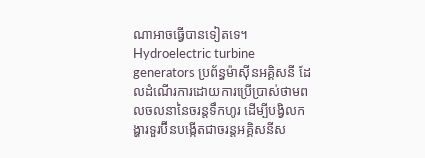ណាអាចធ្វើបានទៀតទេ។
Hydroelectric turbine generators ប្រព័ន្ធម៉ាស៊ីនអគ្គិសនី ដែលដំណើរការដោយការប្រើប្រាស់ថាមពលចលនានៃចរន្តទឹកហូរ ដើម្បីបង្វិលកង្ហារទួរប៊ីនបង្កើតជាចរន្តអគ្គិសនីស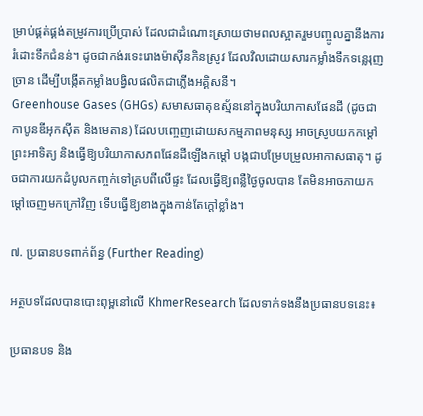ម្រាប់ផ្គត់ផ្គង់តម្រូវការប្រើប្រាស់ ដែលជាដំណោះស្រាយថាមពលស្អាតរួមបញ្ចូលគ្នានឹងការរំដោះទឹកជំនន់។ ដូចជាកង់រទេះរោងម៉ាស៊ីនកិនស្រូវ ដែលវិលដោយសារកម្លាំងទឹកទន្លេរុញច្រាន ដើម្បីបង្កើតកម្លាំងបង្វិលផលិតជាភ្លើងអគ្គិសនី។
Greenhouse Gases (GHGs) សមាសធាតុឧស្ម័ននៅក្នុងបរិយាកាសផែនដី (ដូចជា កាបូនឌីអុកស៊ីត និងមេតាន) ដែលបញ្ចេញដោយសកម្មភាពមនុស្ស អាចស្រូបយកកម្តៅព្រះអាទិត្យ និងធ្វើឱ្យបរិយាកាសភពផែនដីឡើងកម្តៅ បង្កជាបម្រែបម្រួលអាកាសធាតុ។ ដូចជាការយកដំបូលកញ្ចក់ទៅគ្របពីលើផ្ទះ ដែលធ្វើឱ្យពន្លឺថ្ងៃចូលបាន តែមិនអាចភាយកម្តៅចេញមកក្រៅវិញ ទើបធ្វើឱ្យខាងក្នុងកាន់តែក្តៅខ្លាំង។

៧. ប្រធានបទពាក់ព័ន្ធ (Further Reading)

អត្ថបទដែលបានបោះពុម្ពនៅលើ KhmerResearch ដែលទាក់ទងនឹងប្រធានបទនេះ៖

ប្រធានបទ និង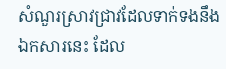សំណួរស្រាវជ្រាវដែលទាក់ទងនឹងឯកសារនេះ ដែល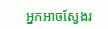អ្នកអាចស្វែងរ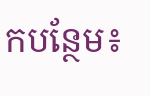កបន្ថែម៖